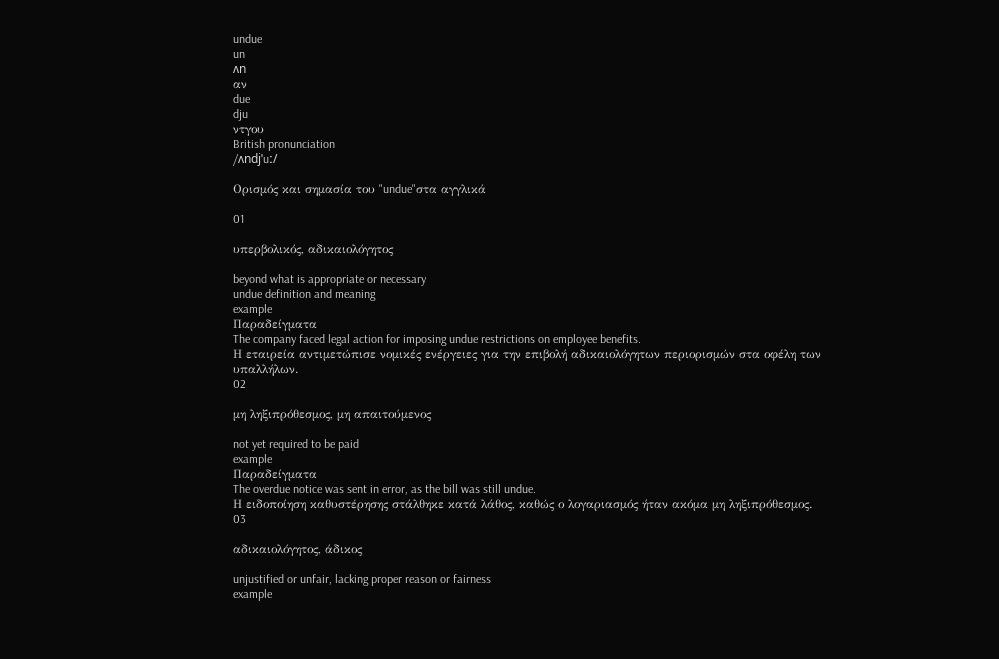undue
un
ʌn
αν
due
dju
ντγου
British pronunciation
/ʌndjˈuː/

Ορισμός και σημασία του "undue"στα αγγλικά

01

υπερβολικός, αδικαιολόγητος

beyond what is appropriate or necessary
undue definition and meaning
example
Παραδείγματα
The company faced legal action for imposing undue restrictions on employee benefits.
Η εταιρεία αντιμετώπισε νομικές ενέργειες για την επιβολή αδικαιολόγητων περιορισμών στα οφέλη των υπαλλήλων.
02

μη ληξιπρόθεσμος, μη απαιτούμενος

not yet required to be paid
example
Παραδείγματα
The overdue notice was sent in error, as the bill was still undue.
Η ειδοποίηση καθυστέρησης στάλθηκε κατά λάθος, καθώς ο λογαριασμός ήταν ακόμα μη ληξιπρόθεσμος.
03

αδικαιολόγητος, άδικος

unjustified or unfair, lacking proper reason or fairness
example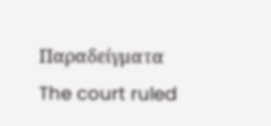Παραδείγματα
The court ruled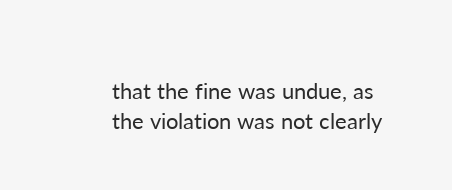that the fine was undue, as the violation was not clearly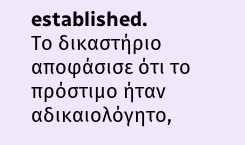established.
Το δικαστήριο αποφάσισε ότι το πρόστιμο ήταν αδικαιολόγητο,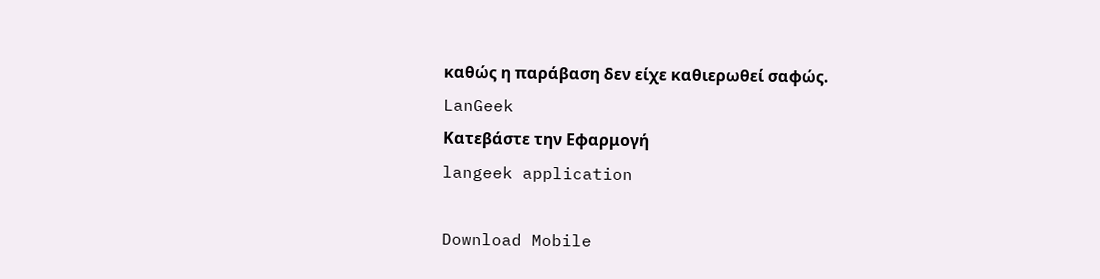καθώς η παράβαση δεν είχε καθιερωθεί σαφώς.
LanGeek
Κατεβάστε την Εφαρμογή
langeek application

Download Mobile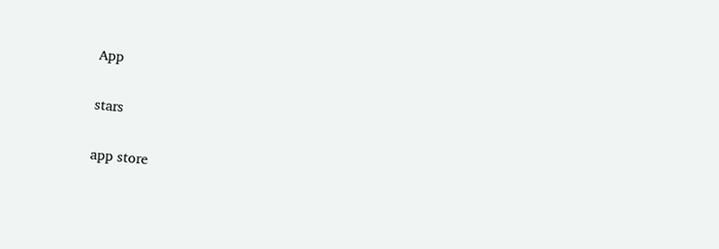App

stars

app store